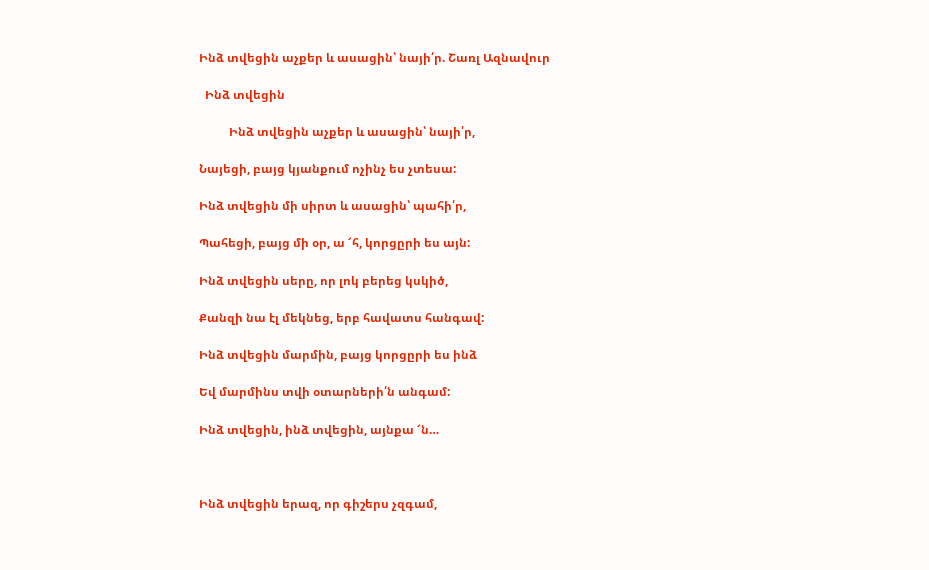Ինձ տվեցին աչքեր և ասացին՝ նայի՛ր. Շառլ Ազնավուր

  Ինձ տվեցին

          Ինձ տվեցին աչքեր և ասացին՝ նայի՛ր,

Նայեցի, բայց կյանքում ոչինչ ես չտեսա:

Ինձ տվեցին մի սիրտ և ասացին՝ պահի՛ր,

Պահեցի, բայց մի օր, ա ՜հ, կորցըրի ես այն:

Ինձ տվեցին սերը, որ լոկ բերեց կսկիծ,

Քանզի նա էլ մեկնեց, երբ հավատս հանգավ:

Ինձ տվեցին մարմին, բայց կորցըրի ես ինձ

Եվ մարմինս տվի օտարների՛ն անգամ:

Ինձ տվեցին, ինձ տվեցին, այնքա ՜ն…



Ինձ տվեցին երազ, որ գիշերս չզգամ,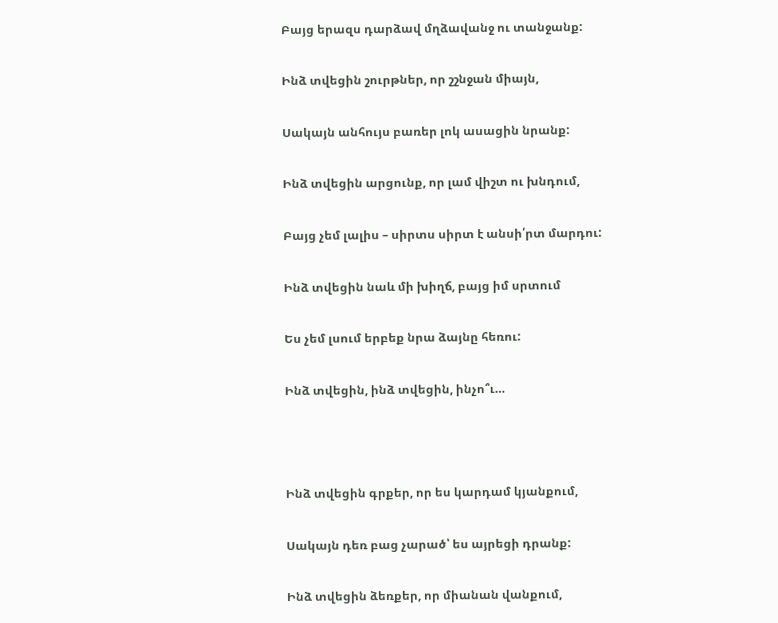Բայց երազս դարձավ մղձավանջ ու տանջանք:

Ինձ տվեցին շուրթներ, որ շշնջան միայն,

Սակայն անհույս բառեր լոկ ասացին նրանք:

Ինձ տվեցին արցունք, որ լամ վիշտ ու խնդում,

Բայց չեմ լալիս – սիրտս սիրտ է անսի՛րտ մարդու:

Ինձ տվեցին նաև մի խիղճ, բայց իմ սրտում

Ես չեմ լսում երբեք նրա ձայնը հեռու:

Ինձ տվեցին, ինձ տվեցին, ինչո՞ւ…



Ինձ տվեցին գրքեր, որ ես կարդամ կյանքում,

Սակայն դեռ բաց չարած՝ ես այրեցի դրանք:

Ինձ տվեցին ձեռքեր, որ միանան վանքում,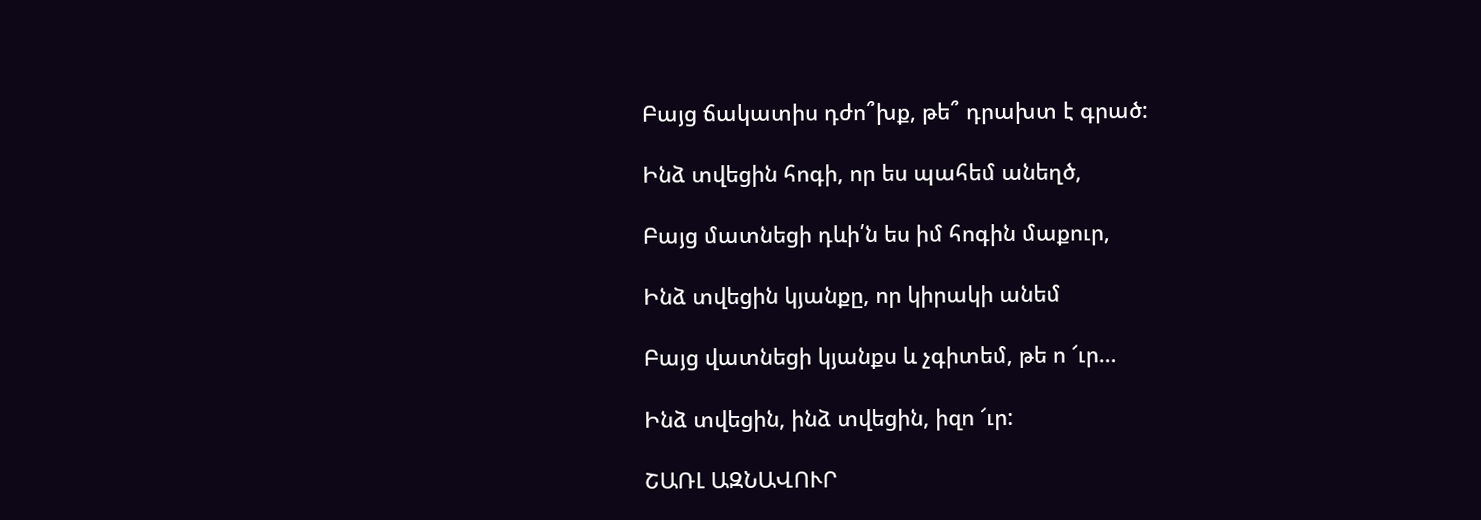Բայց ճակատիս դժո՞խք, թե՞ դրախտ է գրած:

Ինձ տվեցին հոգի, որ ես պահեմ անեղծ,

Բայց մատնեցի դևի՛ն ես իմ հոգին մաքուր,

Ինձ տվեցին կյանքը, որ կիրակի անեմ

Բայց վատնեցի կյանքս և չգիտեմ, թե ո ՜ւր…

Ինձ տվեցին, ինձ տվեցին, իզո ՜ւր:

ՇԱՌԼ ԱԶՆԱՎՈՒՐ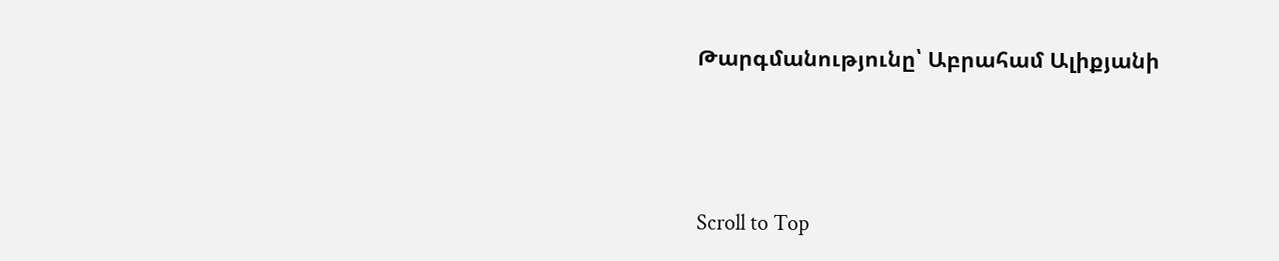Թարգմանությունը՝ Աբրահամ Ալիքյանի





Scroll to Top